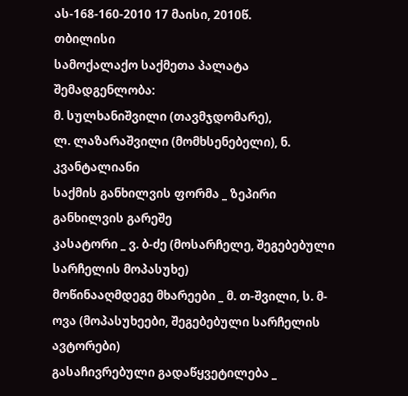ას-168-160-2010 17 მაისი, 2010წ.
თბილისი
სამოქალაქო საქმეთა პალატა
შემადგენლობა:
მ. სულხანიშვილი (თავმჯდომარე),
ლ. ლაზარაშვილი (მომხსენებელი), ნ. კვანტალიანი
საქმის განხილვის ფორმა _ ზეპირი განხილვის გარეშე
კასატორი _ ვ. ბ-ძე (მოსარჩელე, შეგებებული სარჩელის მოპასუხე)
მოწინააღმდეგე მხარეები _ მ. თ-შვილი, ს. მ-ოვა (მოპასუხეები, შეგებებული სარჩელის ავტორები)
გასაჩივრებული გადაწყვეტილება _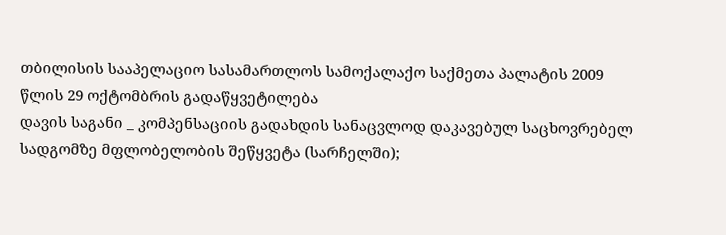თბილისის სააპელაციო სასამართლოს სამოქალაქო საქმეთა პალატის 2009 წლის 29 ოქტომბრის გადაწყვეტილება
დავის საგანი _ კომპენსაციის გადახდის სანაცვლოდ დაკავებულ საცხოვრებელ სადგომზე მფლობელობის შეწყვეტა (სარჩელში);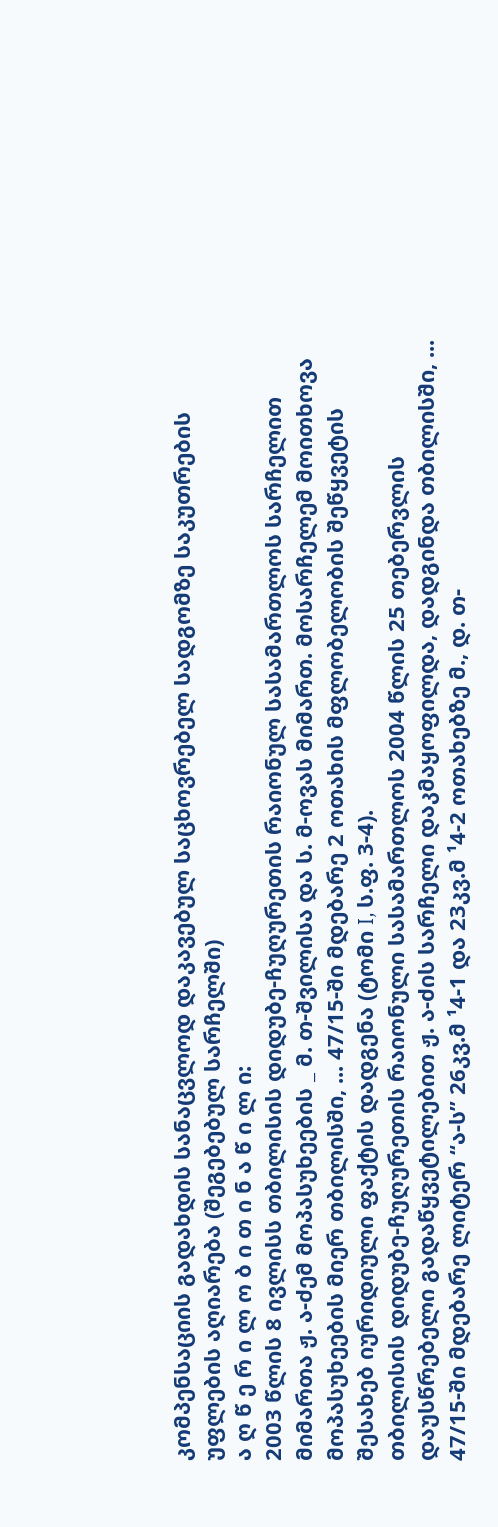კომპენსაციის გადახდის სანაცვლოდ დაკავებულ საცხოვრებელ სადგომზე საკუთრების უფლების აღიარება (შეგებებულ სარჩელში)
ა ღ წ ე რ ი ლ ო ბ ი თ ი ნ ა წ ი ლ ი:
2003 წლის 8 ივლისს თბილისის დიდუბე-ჩუღურეთის რაიონულ სასამართლოს სარჩელით მიმართა ჟ. ა-ძემ მოპასუხეების _ მ. თ-შვილისა და ს. მ-ოვას მიმართ. მოსარჩელემ მოითხოვა მოპასუხეების მიერ თბილისში, ... 47/15-ში მდებარე 2 ოთახის მფლობელობის შეწყვეტის შესახებ იურიდიული ფაქტის დადგენა (ტომი I, ს.ფ. 3-4).
თბილისის დიდუბე-ჩუღურეთის რაიონული სასამართლოს 2004 წლის 25 თებერვლის დაუსწრებელი გადაწყვეტილებით ჟ. ა-ძის სარჩელი დაკმაყოფილდა, დადგინდა თბილისში, ... 47/15-ში მდებარე ლიტერ “ა-ს” 26კვ.მ ¹4-1 და 23კვ.მ ¹4-2 ოთახებზე მ., დ. თ-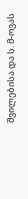შვილებისა და ს. მ-ოვას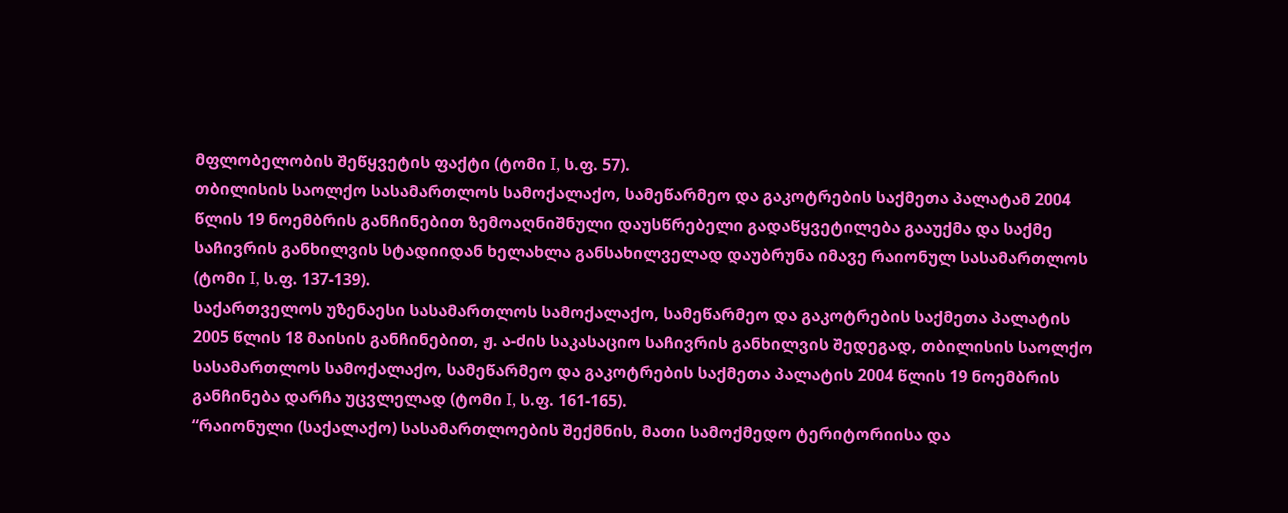მფლობელობის შეწყვეტის ფაქტი (ტომი I, ს.ფ. 57).
თბილისის საოლქო სასამართლოს სამოქალაქო, სამეწარმეო და გაკოტრების საქმეთა პალატამ 2004 წლის 19 ნოემბრის განჩინებით ზემოაღნიშნული დაუსწრებელი გადაწყვეტილება გააუქმა და საქმე საჩივრის განხილვის სტადიიდან ხელახლა განსახილველად დაუბრუნა იმავე რაიონულ სასამართლოს (ტომი I, ს.ფ. 137-139).
საქართველოს უზენაესი სასამართლოს სამოქალაქო, სამეწარმეო და გაკოტრების საქმეთა პალატის 2005 წლის 18 მაისის განჩინებით, ჟ. ა-ძის საკასაციო საჩივრის განხილვის შედეგად, თბილისის საოლქო სასამართლოს სამოქალაქო, სამეწარმეო და გაკოტრების საქმეთა პალატის 2004 წლის 19 ნოემბრის განჩინება დარჩა უცვლელად (ტომი I, ს.ფ. 161-165).
“რაიონული (საქალაქო) სასამართლოების შექმნის, მათი სამოქმედო ტერიტორიისა და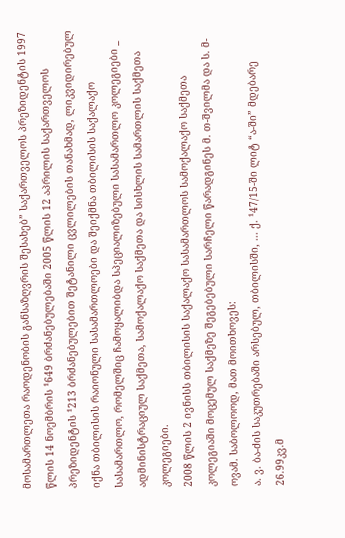მოსამართლეთა რაოდენობის განსაზღვრის შესახებ” საქართველოს პრეზიდენტის 1997 წლის 14 ნოემბრის ¹649 ბრძანებულებაში 2005 წლის 12 აპრილის საქართველოს პრეზიდენტის ¹213 ბრძანებულებით შეტანილი ცვლილების თანახმად, ლიკვიდირებულ იქნა თბილისის რაიონული სასამართლოები და შეიქმნა თბილისის საქალაქო სასამართლო, რომელშიც ჩამოყალიბდა სპეციალიზებული სასამართლო კოლეგიები _ ადმინისტრაციულ საქმეთა, სამოქალაქო საქმეთა და სისხლის სამართლის საქმეთა კოლეგიები.
2008 წლის 2 ივნისს თბილისის საქალაქო სასამართლოს სამოქალაქო საქმეთა კოლეგიაში მოცემულ საქმეზე შეგებებული სარჩელი წარადგინეს მ. თ-შვილმა და ს. მ-ოვამ. საბოლოოდ, მათ მოითხოვეს:
ა. ვ. ბა-ძის საკუთრებაში არსებულ, თბილისში, ... ქ. ¹47/15-ში ლიტ “ა-ში” მდებარე 26.99კვ.მ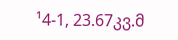¹4-1, 23.67კვ.მ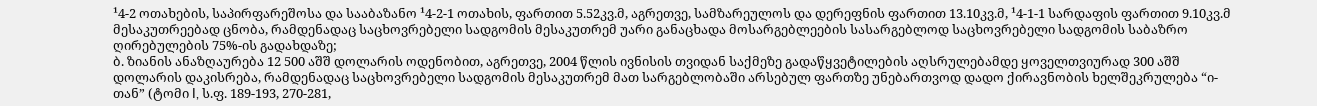¹4-2 ოთახების, საპირფარეშოსა და სააბაზანო ¹4-2-1 ოთახის, ფართით 5.52კვ.მ, აგრეთვე, სამზარეულოს და დერეფნის ფართით 13.10კვ.მ, ¹4-1-1 სარდაფის ფართით 9.10კვ.მ მესაკუთრეებად ცნობა, რამდენადაც საცხოვრებელი სადგომის მესაკუთრემ უარი განაცხადა მოსარგებლეების სასარგებლოდ საცხოვრებელი სადგომის საბაზრო ღირებულების 75%-ის გადახდაზე;
ბ. ზიანის ანაზღაურება 12 500 აშშ დოლარის ოდენობით, აგრეთვე, 2004 წლის ივნისის თვიდან საქმეზე გადაწყვეტილების აღსრულებამდე ყოველთვიურად 300 აშშ დოლარის დაკისრება, რამდენადაც საცხოვრებელი სადგომის მესაკუთრემ მათ სარგებლობაში არსებულ ფართზე უნებართვოდ დადო ქირავნობის ხელშეკრულება “ი-თან” (ტომი I, ს.ფ. 189-193, 270-281,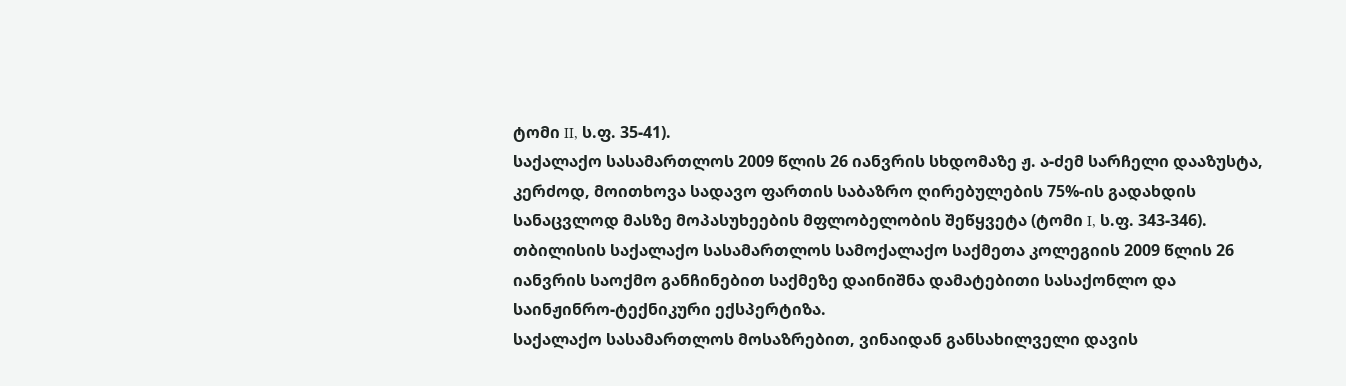ტომი II, ს.ფ. 35-41).
საქალაქო სასამართლოს 2009 წლის 26 იანვრის სხდომაზე ჟ. ა-ძემ სარჩელი დააზუსტა, კერძოდ, მოითხოვა სადავო ფართის საბაზრო ღირებულების 75%-ის გადახდის სანაცვლოდ მასზე მოპასუხეების მფლობელობის შეწყვეტა (ტომი I, ს.ფ. 343-346).
თბილისის საქალაქო სასამართლოს სამოქალაქო საქმეთა კოლეგიის 2009 წლის 26 იანვრის საოქმო განჩინებით საქმეზე დაინიშნა დამატებითი სასაქონლო და საინჟინრო-ტექნიკური ექსპერტიზა.
საქალაქო სასამართლოს მოსაზრებით, ვინაიდან განსახილველი დავის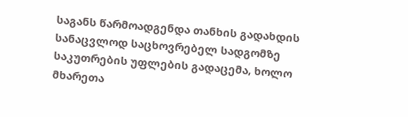საგანს წარმოადგენდა თანხის გადახდის სანაცვლოდ საცხოვრებელ სადგომზე საკუთრების უფლების გადაცემა, ხოლო მხარეთა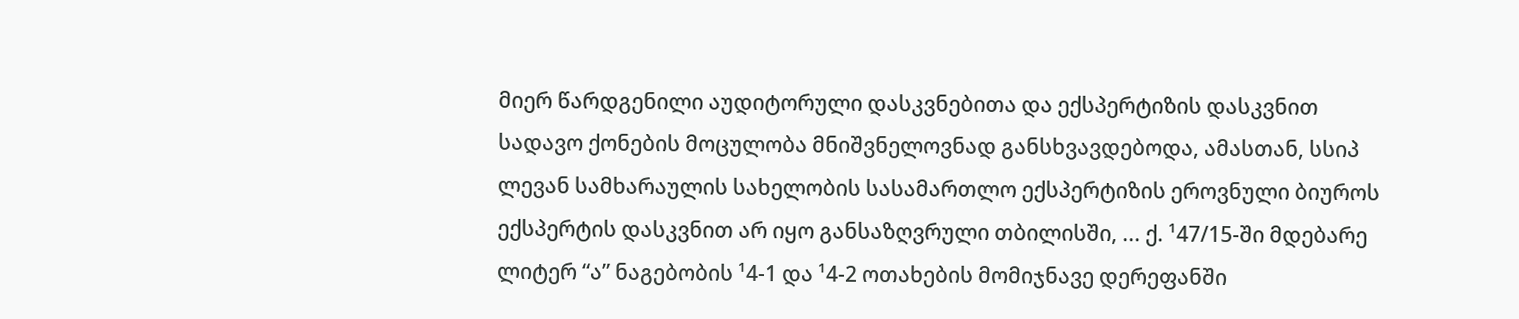მიერ წარდგენილი აუდიტორული დასკვნებითა და ექსპერტიზის დასკვნით სადავო ქონების მოცულობა მნიშვნელოვნად განსხვავდებოდა, ამასთან, სსიპ ლევან სამხარაულის სახელობის სასამართლო ექსპერტიზის ეროვნული ბიუროს ექსპერტის დასკვნით არ იყო განსაზღვრული თბილისში, ... ქ. ¹47/15-ში მდებარე ლიტერ “ა” ნაგებობის ¹4-1 და ¹4-2 ოთახების მომიჯნავე დერეფანში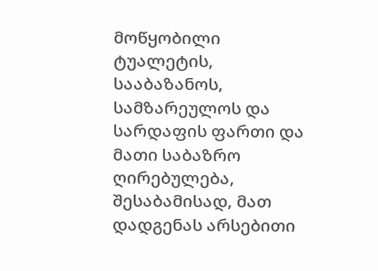მოწყობილი ტუალეტის, სააბაზანოს, სამზარეულოს და სარდაფის ფართი და მათი საბაზრო ღირებულება, შესაბამისად, მათ დადგენას არსებითი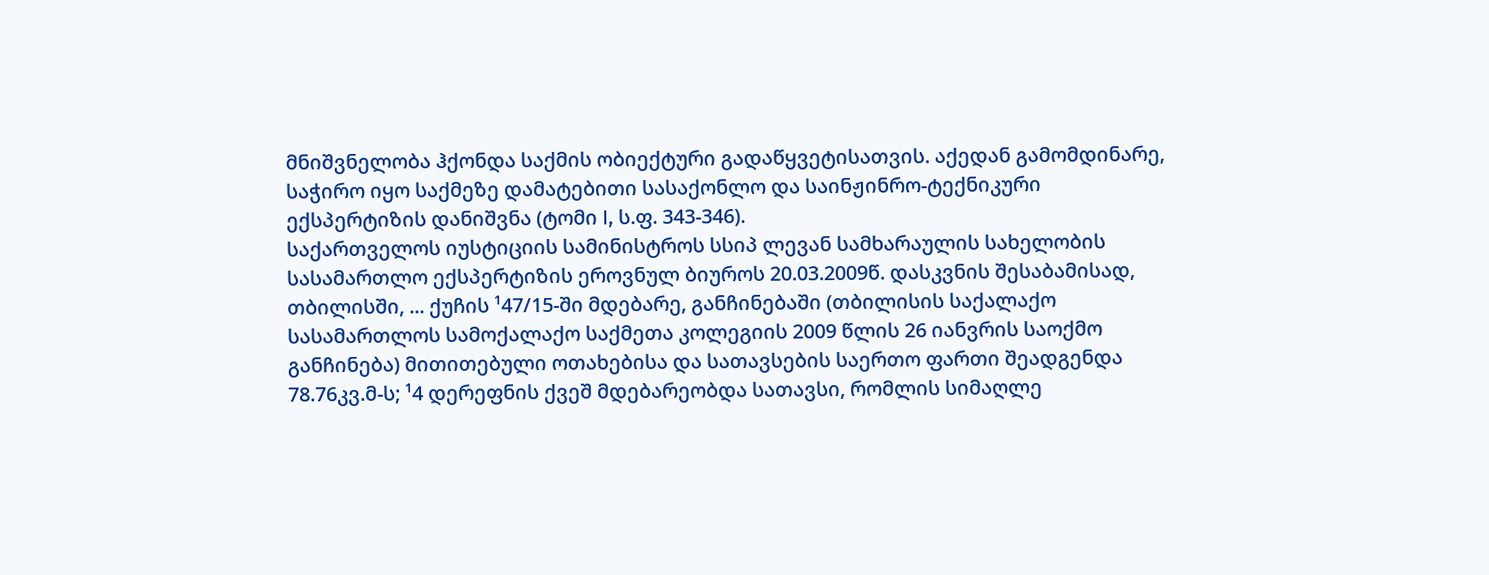მნიშვნელობა ჰქონდა საქმის ობიექტური გადაწყვეტისათვის. აქედან გამომდინარე, საჭირო იყო საქმეზე დამატებითი სასაქონლო და საინჟინრო-ტექნიკური ექსპერტიზის დანიშვნა (ტომი I, ს.ფ. 343-346).
საქართველოს იუსტიციის სამინისტროს სსიპ ლევან სამხარაულის სახელობის სასამართლო ექსპერტიზის ეროვნულ ბიუროს 20.03.2009წ. დასკვნის შესაბამისად, თბილისში, ... ქუჩის ¹47/15-ში მდებარე, განჩინებაში (თბილისის საქალაქო სასამართლოს სამოქალაქო საქმეთა კოლეგიის 2009 წლის 26 იანვრის საოქმო განჩინება) მითითებული ოთახებისა და სათავსების საერთო ფართი შეადგენდა 78.76კვ.მ-ს; ¹4 დერეფნის ქვეშ მდებარეობდა სათავსი, რომლის სიმაღლე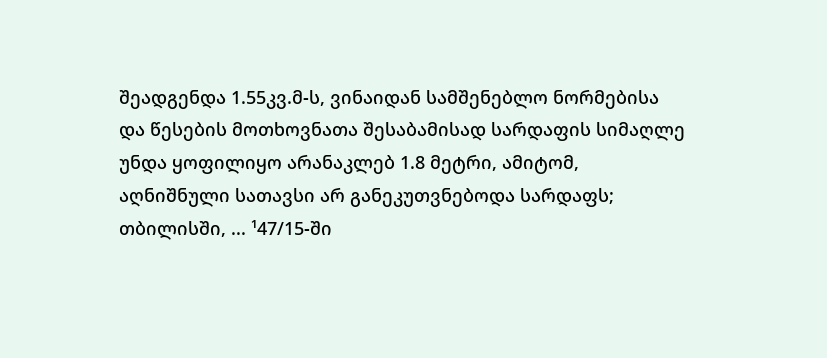შეადგენდა 1.55კვ.მ-ს, ვინაიდან სამშენებლო ნორმებისა და წესების მოთხოვნათა შესაბამისად სარდაფის სიმაღლე უნდა ყოფილიყო არანაკლებ 1.8 მეტრი, ამიტომ, აღნიშნული სათავსი არ განეკუთვნებოდა სარდაფს; თბილისში, ... ¹47/15-ში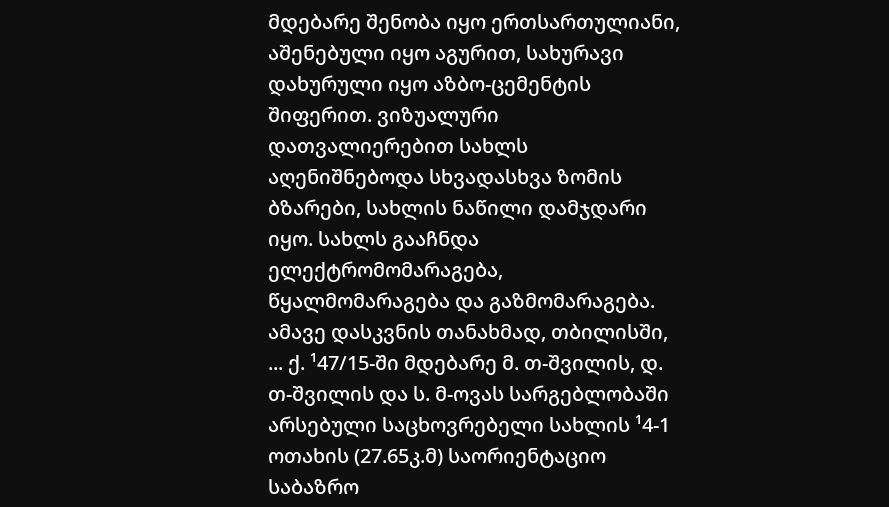მდებარე შენობა იყო ერთსართულიანი, აშენებული იყო აგურით, სახურავი დახურული იყო აზბო-ცემენტის შიფერით. ვიზუალური დათვალიერებით სახლს აღენიშნებოდა სხვადასხვა ზომის ბზარები, სახლის ნაწილი დამჯდარი იყო. სახლს გააჩნდა ელექტრომომარაგება, წყალმომარაგება და გაზმომარაგება.
ამავე დასკვნის თანახმად, თბილისში, ... ქ. ¹47/15-ში მდებარე მ. თ-შვილის, დ. თ-შვილის და ს. მ-ოვას სარგებლობაში არსებული საცხოვრებელი სახლის ¹4-1 ოთახის (27.65კ.მ) საორიენტაციო საბაზრო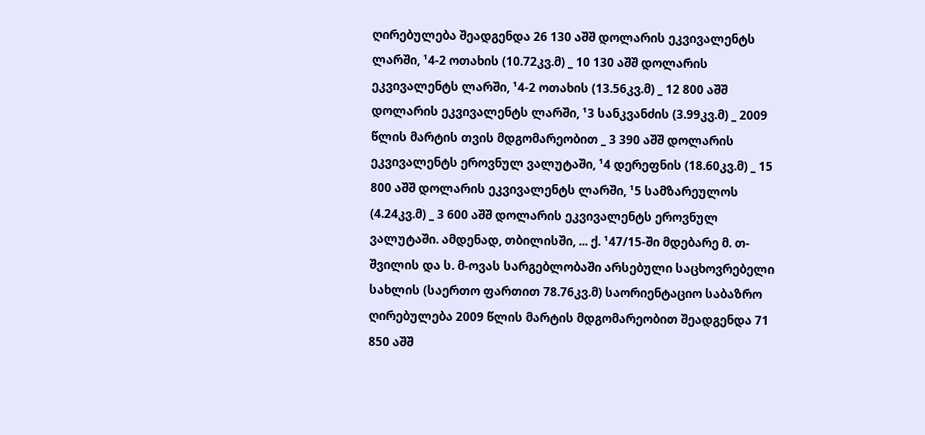ღირებულება შეადგენდა 26 130 აშშ დოლარის ეკვივალენტს ლარში, ¹4-2 ოთახის (10.72კვ.მ) _ 10 130 აშშ დოლარის ეკვივალენტს ლარში, ¹4-2 ოთახის (13.56კვ.მ) _ 12 800 აშშ დოლარის ეკვივალენტს ლარში, ¹3 სანკვანძის (3.99კვ.მ) _ 2009 წლის მარტის თვის მდგომარეობით _ 3 390 აშშ დოლარის ეკვივალენტს ეროვნულ ვალუტაში, ¹4 დერეფნის (18.60კვ.მ) _ 15 800 აშშ დოლარის ეკვივალენტს ლარში, ¹5 სამზარეულოს (4.24კვ.მ) _ 3 600 აშშ დოლარის ეკვივალენტს ეროვნულ ვალუტაში. ამდენად, თბილისში, ... ქ. ¹47/15-ში მდებარე მ. თ-შვილის და ს. მ-ოვას სარგებლობაში არსებული საცხოვრებელი სახლის (საერთო ფართით 78.76კვ.მ) საორიენტაციო საბაზრო ღირებულება 2009 წლის მარტის მდგომარეობით შეადგენდა 71 850 აშშ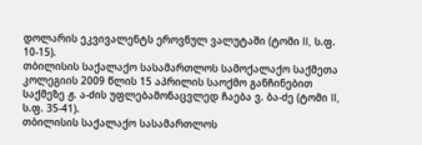დოლარის ეკვივალენტს ეროვნულ ვალუტაში (ტომი II, ს.ფ. 10-15).
თბილისის საქალაქო სასამართლოს სამოქალაქო საქმეთა კოლეგიის 2009 წლის 15 აპრილის საოქმო განჩინებით საქმეზე ჟ. ა-ძის უფლებამონაცვლედ ჩაება ვ. ბა-ძე (ტომი II, ს.ფ. 35-41).
თბილისის საქალაქო სასამართლოს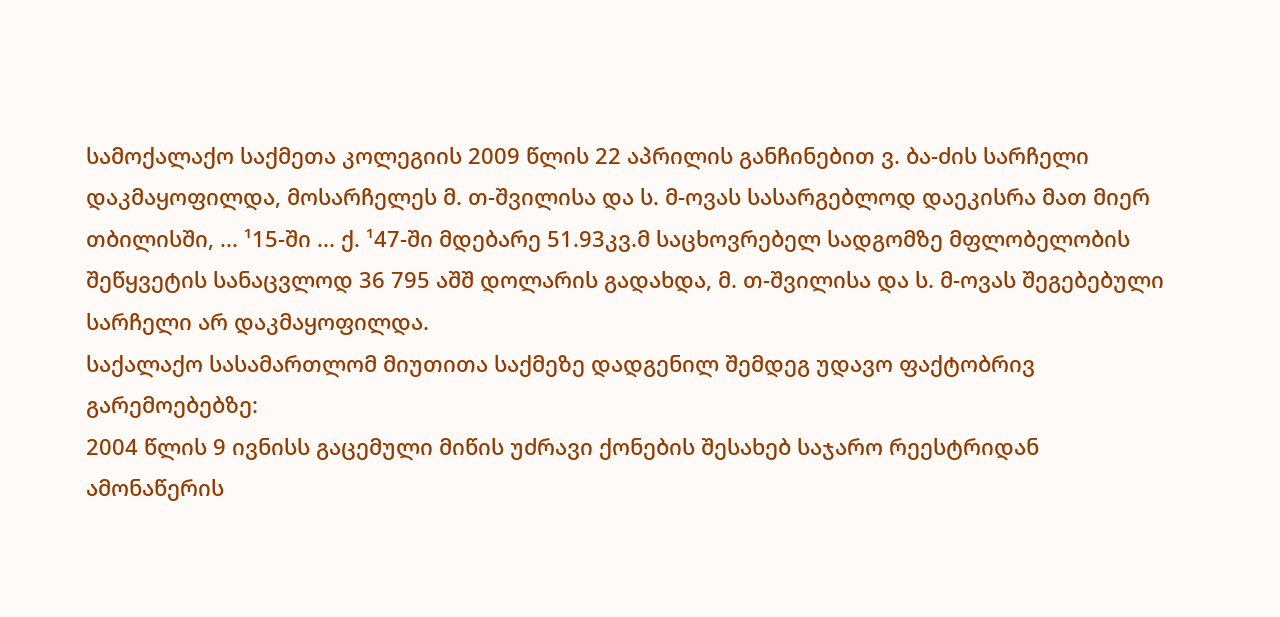სამოქალაქო საქმეთა კოლეგიის 2009 წლის 22 აპრილის განჩინებით ვ. ბა-ძის სარჩელი დაკმაყოფილდა, მოსარჩელეს მ. თ-შვილისა და ს. მ-ოვას სასარგებლოდ დაეკისრა მათ მიერ თბილისში, ... ¹15-ში ... ქ. ¹47-ში მდებარე 51.93კვ.მ საცხოვრებელ სადგომზე მფლობელობის შეწყვეტის სანაცვლოდ 36 795 აშშ დოლარის გადახდა, მ. თ-შვილისა და ს. მ-ოვას შეგებებული სარჩელი არ დაკმაყოფილდა.
საქალაქო სასამართლომ მიუთითა საქმეზე დადგენილ შემდეგ უდავო ფაქტობრივ გარემოებებზე:
2004 წლის 9 ივნისს გაცემული მიწის უძრავი ქონების შესახებ საჯარო რეესტრიდან ამონაწერის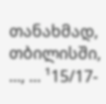თანახმად, თბილისში, ..., ... ¹15/17-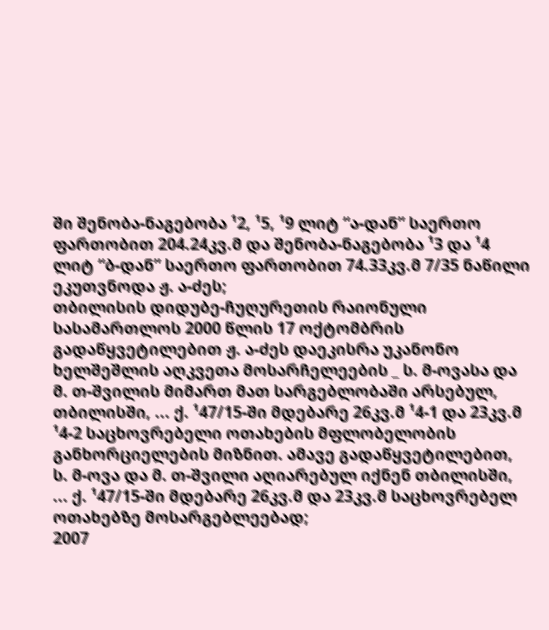ში შენობა-ნაგებობა ¹2, ¹5, ¹9 ლიტ “ა-დან” საერთო ფართობით 204.24კვ.მ და შენობა-ნაგებობა ¹3 და ¹4 ლიტ “ბ-დან” საერთო ფართობით 74.33კვ.მ 7/35 ნაწილი ეკუთვნოდა ჟ. ა-ძეს;
თბილისის დიდუბე-ჩუღურეთის რაიონული სასამართლოს 2000 წლის 17 ოქტომბრის გადაწყვეტილებით ჟ. ა-ძეს დაეკისრა უკანონო ხელშეშლის აღკვეთა მოსარჩელეების _ ს. მ-ოვასა და მ. თ-შვილის მიმართ მათ სარგებლობაში არსებულ, თბილისში, ... ქ. ¹47/15-ში მდებარე 26კვ.მ ¹4-1 და 23კვ.მ ¹4-2 საცხოვრებელი ოთახების მფლობელობის განხორციელების მიზნით. ამავე გადაწყვეტილებით, ს. მ-ოვა და მ. თ-შვილი აღიარებულ იქნენ თბილისში, ... ქ. ¹47/15-ში მდებარე 26კვ.მ და 23კვ.მ საცხოვრებელ ოთახებზე მოსარგებლეებად;
2007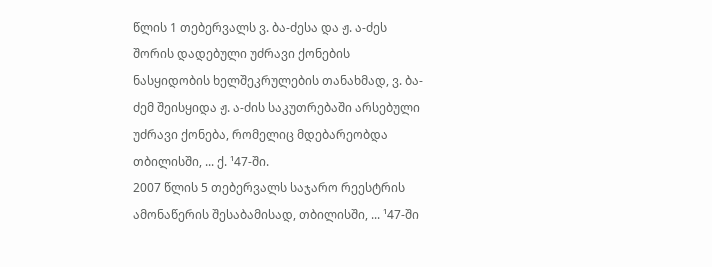წლის 1 თებერვალს ვ. ბა-ძესა და ჟ. ა-ძეს შორის დადებული უძრავი ქონების ნასყიდობის ხელშეკრულების თანახმად, ვ. ბა-ძემ შეისყიდა ჟ. ა-ძის საკუთრებაში არსებული უძრავი ქონება, რომელიც მდებარეობდა თბილისში, ... ქ. ¹47-ში.
2007 წლის 5 თებერვალს საჯარო რეესტრის ამონაწერის შესაბამისად, თბილისში, ... ¹47-ში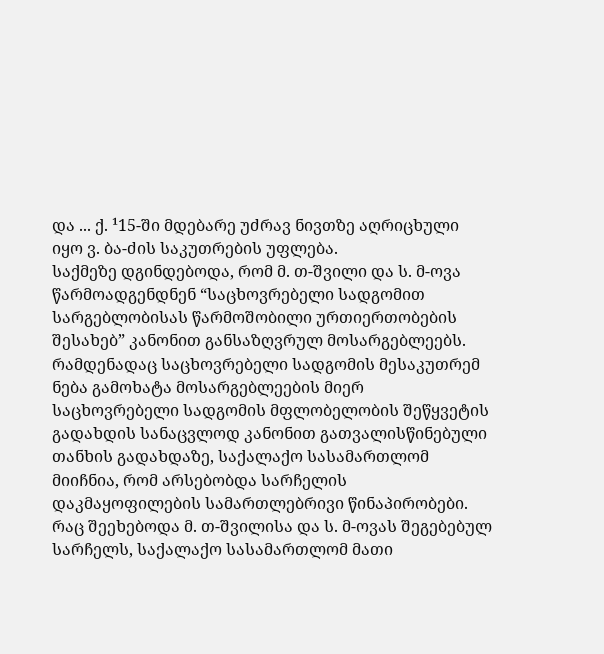და ... ქ. ¹15-ში მდებარე უძრავ ნივთზე აღრიცხული იყო ვ. ბა-ძის საკუთრების უფლება.
საქმეზე დგინდებოდა, რომ მ. თ-შვილი და ს. მ-ოვა წარმოადგენდნენ “საცხოვრებელი სადგომით სარგებლობისას წარმოშობილი ურთიერთობების შესახებ” კანონით განსაზღვრულ მოსარგებლეებს. რამდენადაც საცხოვრებელი სადგომის მესაკუთრემ ნება გამოხატა მოსარგებლეების მიერ საცხოვრებელი სადგომის მფლობელობის შეწყვეტის გადახდის სანაცვლოდ კანონით გათვალისწინებული თანხის გადახდაზე, საქალაქო სასამართლომ მიიჩნია, რომ არსებობდა სარჩელის დაკმაყოფილების სამართლებრივი წინაპირობები.
რაც შეეხებოდა მ. თ-შვილისა და ს. მ-ოვას შეგებებულ სარჩელს, საქალაქო სასამართლომ მათი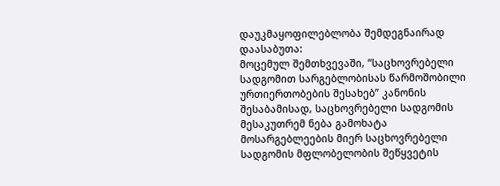დაუკმაყოფილებლობა შემდეგნაირად დაასაბუთა:
მოცემულ შემთხვევაში, “საცხოვრებელი სადგომით სარგებლობისას წარმოშობილი ურთიერთობების შესახებ” კანონის შესაბამისად, საცხოვრებელი სადგომის მესაკუთრემ ნება გამოხატა მოსარგებლეების მიერ საცხოვრებელი სადგომის მფლობელობის შეწყვეტის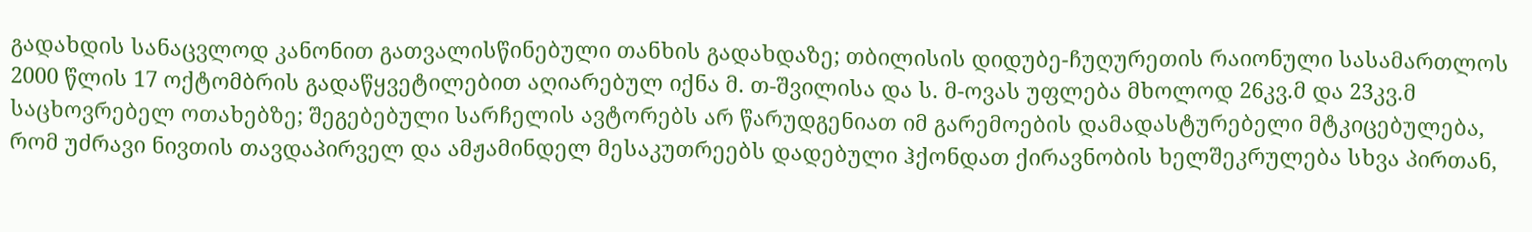გადახდის სანაცვლოდ კანონით გათვალისწინებული თანხის გადახდაზე; თბილისის დიდუბე-ჩუღურეთის რაიონული სასამართლოს 2000 წლის 17 ოქტომბრის გადაწყვეტილებით აღიარებულ იქნა მ. თ-შვილისა და ს. მ-ოვას უფლება მხოლოდ 26კვ.მ და 23კვ.მ საცხოვრებელ ოთახებზე; შეგებებული სარჩელის ავტორებს არ წარუდგენიათ იმ გარემოების დამადასტურებელი მტკიცებულება, რომ უძრავი ნივთის თავდაპირველ და ამჟამინდელ მესაკუთრეებს დადებული ჰქონდათ ქირავნობის ხელშეკრულება სხვა პირთან,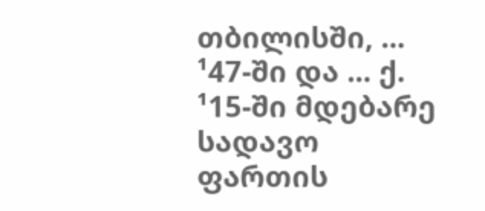თბილისში, ... ¹47-ში და ... ქ. ¹15-ში მდებარე სადავო ფართის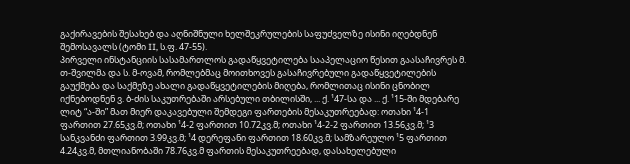გაქირავების შესახებ და აღნიშნული ხელშეკრულების საფუძველზე ისინი იღებდნენ შემოსავალს (ტომი II, ს.ფ. 47-55).
პირველი ინსტანციის სასამართლოს გადაწყვეტილება სააპელაციო წესით გაასაჩივრეს მ. თ-შვილმა და ს. მ-ოვამ, რომლებმაც მოითხოვეს გასაჩივრებული გადაწყვეტილების გაუქმება და საქმეზე ახალი გადაწყვეტილების მიღება, რომლითაც ისინი ცნობილ იქნებოდნენ ვ. ბ-ძის საკუთრებაში არსებული თბილისში, ... ქ. ¹47-სა და ... ქ. ¹15-ში მდებარე ლიტ “ა-ში” მათ მიერ დაკავებული შემდეგი ფართების მესაკუთრეებად: ოთახი ¹4-1 ფართით 27.65კვ.მ; ოთახი ¹4-2 ფართით 10.72კვ.მ; ოთახი ¹4-2-2 ფართით 13.56კვ.მ; ¹3 სანკვანძი ფართით 3.99კვ.მ; ¹4 დერეფანი ფართით 18.60კვ.მ; სამზარეულო ¹5 ფართით 4.24კვ.მ, მთლიანობაში 78.76კვ.მ ფართის მესაკუთრეებად, დასახელებული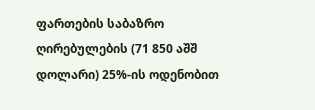ფართების საბაზრო ღირებულების (71 850 აშშ დოლარი) 25%-ის ოდენობით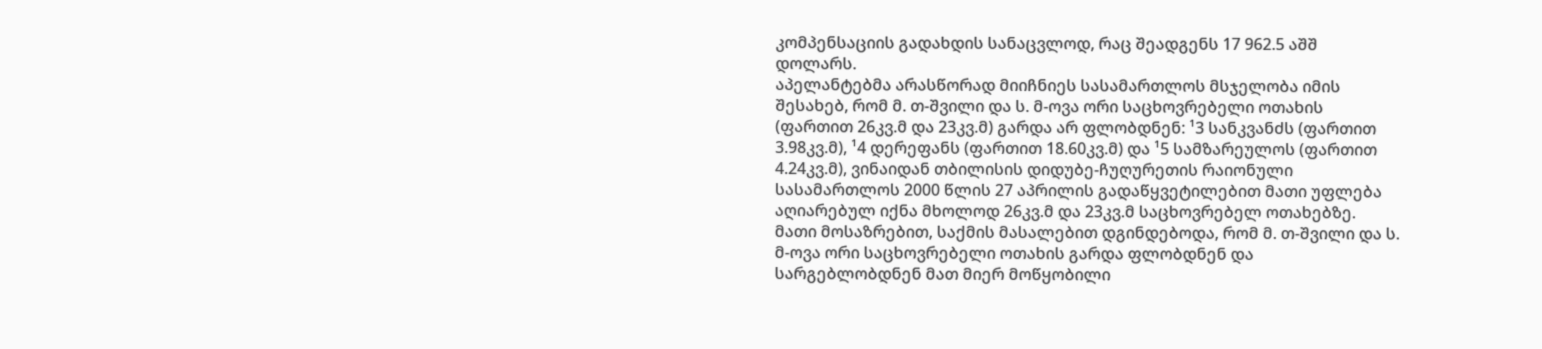კომპენსაციის გადახდის სანაცვლოდ, რაც შეადგენს 17 962.5 აშშ დოლარს.
აპელანტებმა არასწორად მიიჩნიეს სასამართლოს მსჯელობა იმის შესახებ, რომ მ. თ-შვილი და ს. მ-ოვა ორი საცხოვრებელი ოთახის (ფართით 26კვ.მ და 23კვ.მ) გარდა არ ფლობდნენ: ¹3 სანკვანძს (ფართით 3.98კვ.მ), ¹4 დერეფანს (ფართით 18.60კვ.მ) და ¹5 სამზარეულოს (ფართით 4.24კვ.მ), ვინაიდან თბილისის დიდუბე-ჩუღურეთის რაიონული სასამართლოს 2000 წლის 27 აპრილის გადაწყვეტილებით მათი უფლება აღიარებულ იქნა მხოლოდ 26კვ.მ და 23კვ.მ საცხოვრებელ ოთახებზე. მათი მოსაზრებით, საქმის მასალებით დგინდებოდა, რომ მ. თ-შვილი და ს. მ-ოვა ორი საცხოვრებელი ოთახის გარდა ფლობდნენ და სარგებლობდნენ მათ მიერ მოწყობილი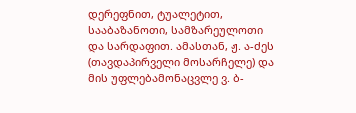დერეფნით, ტუალეტით, სააბაზანოთი, სამზარეულოთი და სარდაფით. ამასთან, ჟ. ა-ძეს (თავდაპირველი მოსარჩელე) და მის უფლებამონაცვლე ვ. ბ-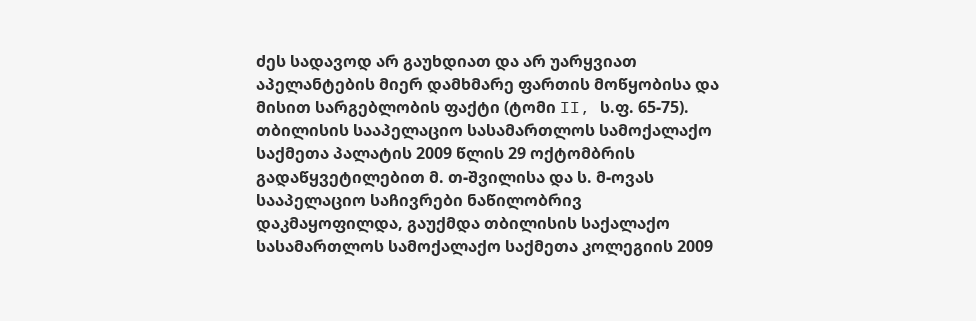ძეს სადავოდ არ გაუხდიათ და არ უარყვიათ აპელანტების მიერ დამხმარე ფართის მოწყობისა და მისით სარგებლობის ფაქტი (ტომი II, ს.ფ. 65-75).
თბილისის სააპელაციო სასამართლოს სამოქალაქო საქმეთა პალატის 2009 წლის 29 ოქტომბრის გადაწყვეტილებით მ. თ-შვილისა და ს. მ-ოვას სააპელაციო საჩივრები ნაწილობრივ დაკმაყოფილდა, გაუქმდა თბილისის საქალაქო სასამართლოს სამოქალაქო საქმეთა კოლეგიის 2009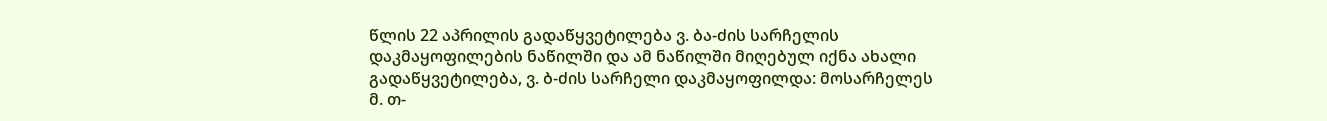წლის 22 აპრილის გადაწყვეტილება ვ. ბა-ძის სარჩელის დაკმაყოფილების ნაწილში და ამ ნაწილში მიღებულ იქნა ახალი გადაწყვეტილება, ვ. ბ-ძის სარჩელი დაკმაყოფილდა: მოსარჩელეს მ. თ-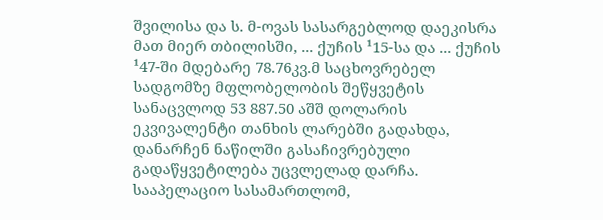შვილისა და ს. მ-ოვას სასარგებლოდ დაეკისრა მათ მიერ თბილისში, ... ქუჩის ¹15-სა და ... ქუჩის ¹47-ში მდებარე 78.76კვ.მ საცხოვრებელ სადგომზე მფლობელობის შეწყვეტის სანაცვლოდ 53 887.50 აშშ დოლარის ეკვივალენტი თანხის ლარებში გადახდა, დანარჩენ ნაწილში გასაჩივრებული გადაწყვეტილება უცვლელად დარჩა.
სააპელაციო სასამართლომ,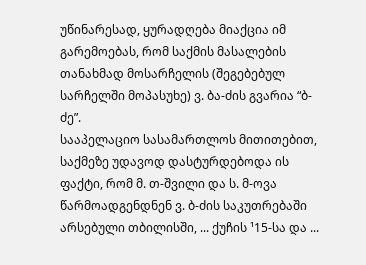უწინარესად, ყურადღება მიაქცია იმ გარემოებას, რომ საქმის მასალების თანახმად მოსარჩელის (შეგებებულ სარჩელში მოპასუხე) ვ. ბა-ძის გვარია “ბ-ძე”.
სააპელაციო სასამართლოს მითითებით, საქმეზე უდავოდ დასტურდებოდა ის ფაქტი, რომ მ. თ-შვილი და ს. მ-ოვა წარმოადგენდნენ ვ. ბ-ძის საკუთრებაში არსებული თბილისში, ... ქუჩის ¹15-სა და ...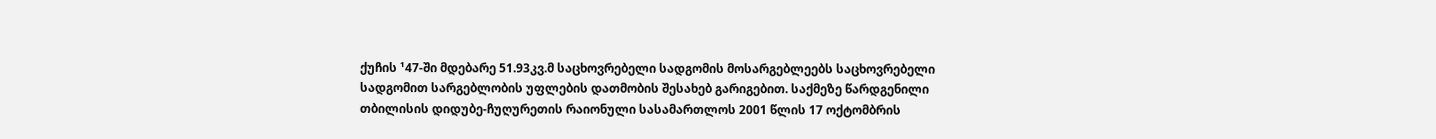ქუჩის ¹47-ში მდებარე 51.93კვ.მ საცხოვრებელი სადგომის მოსარგებლეებს საცხოვრებელი სადგომით სარგებლობის უფლების დათმობის შესახებ გარიგებით. საქმეზე წარდგენილი თბილისის დიდუბე-ჩუღურეთის რაიონული სასამართლოს 2001 წლის 17 ოქტომბრის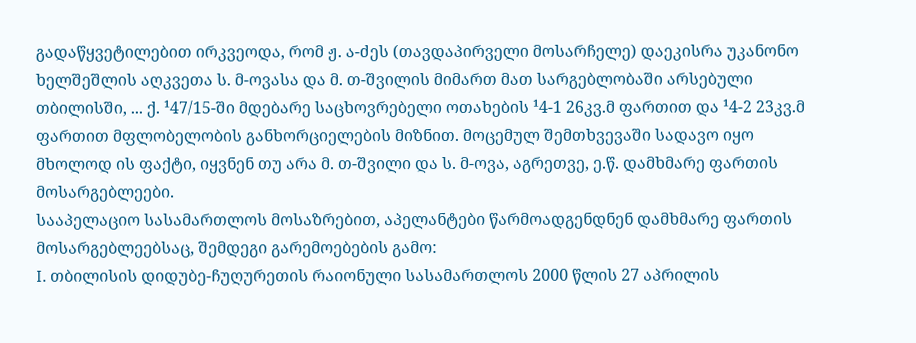გადაწყვეტილებით ირკვეოდა, რომ ჟ. ა-ძეს (თავდაპირველი მოსარჩელე) დაეკისრა უკანონო ხელშეშლის აღკვეთა ს. მ-ოვასა და მ. თ-შვილის მიმართ მათ სარგებლობაში არსებული თბილისში, ... ქ. ¹47/15-ში მდებარე საცხოვრებელი ოთახების ¹4-1 26კვ.მ ფართით და ¹4-2 23კვ.მ ფართით მფლობელობის განხორციელების მიზნით. მოცემულ შემთხვევაში სადავო იყო მხოლოდ ის ფაქტი, იყვნენ თუ არა მ. თ-შვილი და ს. მ-ოვა, აგრეთვე, ე.წ. დამხმარე ფართის მოსარგებლეები.
სააპელაციო სასამართლოს მოსაზრებით, აპელანტები წარმოადგენდნენ დამხმარე ფართის მოსარგებლეებსაც, შემდეგი გარემოებების გამო:
I. თბილისის დიდუბე-ჩუღურეთის რაიონული სასამართლოს 2000 წლის 27 აპრილის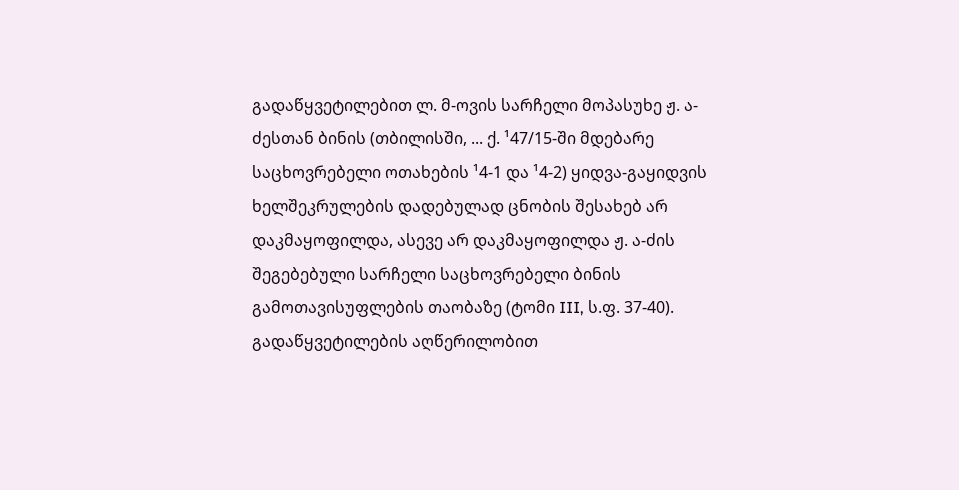გადაწყვეტილებით ლ. მ-ოვის სარჩელი მოპასუხე ჟ. ა-ძესთან ბინის (თბილისში, ... ქ. ¹47/15-ში მდებარე საცხოვრებელი ოთახების ¹4-1 და ¹4-2) ყიდვა-გაყიდვის ხელშეკრულების დადებულად ცნობის შესახებ არ დაკმაყოფილდა, ასევე არ დაკმაყოფილდა ჟ. ა-ძის შეგებებული სარჩელი საცხოვრებელი ბინის გამოთავისუფლების თაობაზე (ტომი III, ს.ფ. 37-40). გადაწყვეტილების აღწერილობით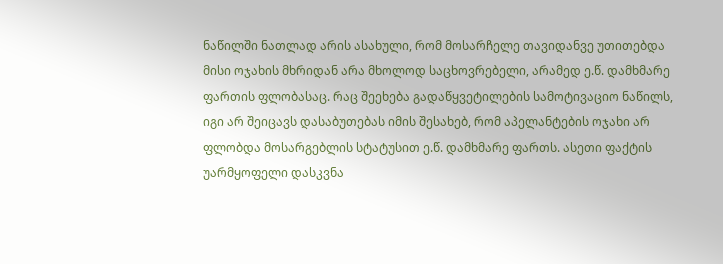ნაწილში ნათლად არის ასახული, რომ მოსარჩელე თავიდანვე უთითებდა მისი ოჯახის მხრიდან არა მხოლოდ საცხოვრებელი, არამედ ე.წ. დამხმარე ფართის ფლობასაც. რაც შეეხება გადაწყვეტილების სამოტივაციო ნაწილს, იგი არ შეიცავს დასაბუთებას იმის შესახებ, რომ აპელანტების ოჯახი არ ფლობდა მოსარგებლის სტატუსით ე.წ. დამხმარე ფართს. ასეთი ფაქტის უარმყოფელი დასკვნა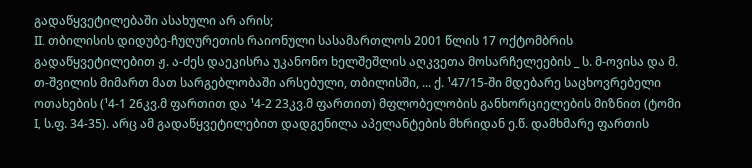გადაწყვეტილებაში ასახული არ არის;
II. თბილისის დიდუბე-ჩუღურეთის რაიონული სასამართლოს 2001 წლის 17 ოქტომბრის გადაწყვეტილებით ჟ. ა-ძეს დაეკისრა უკანონო ხელშეშლის აღკვეთა მოსარჩელეების _ ს. მ-ოვისა და მ. თ-შვილის მიმართ მათ სარგებლობაში არსებული, თბილისში, ... ქ. ¹47/15-ში მდებარე საცხოვრებელი ოთახების (¹4-1 26კვ.მ ფართით და ¹4-2 23კვ.მ ფართით) მფლობელობის განხორციელების მიზნით (ტომი I, ს.ფ. 34-35). არც ამ გადაწყვეტილებით დადგენილა აპელანტების მხრიდან ე.წ. დამხმარე ფართის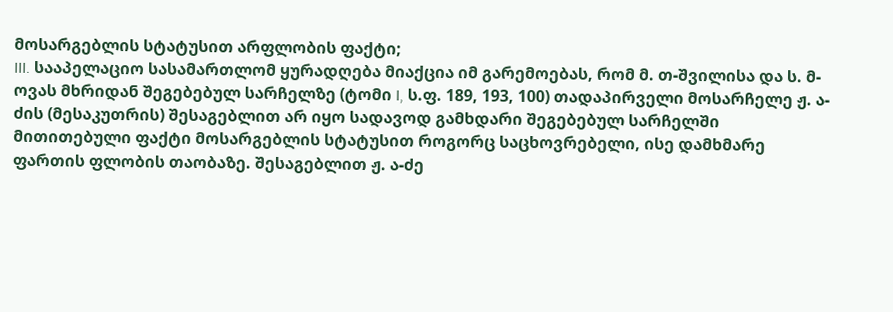მოსარგებლის სტატუსით არფლობის ფაქტი;
III. სააპელაციო სასამართლომ ყურადღება მიაქცია იმ გარემოებას, რომ მ. თ-შვილისა და ს. მ-ოვას მხრიდან შეგებებულ სარჩელზე (ტომი I, ს.ფ. 189, 193, 100) თადაპირველი მოსარჩელე ჟ. ა-ძის (მესაკუთრის) შესაგებლით არ იყო სადავოდ გამხდარი შეგებებულ სარჩელში მითითებული ფაქტი მოსარგებლის სტატუსით როგორც საცხოვრებელი, ისე დამხმარე ფართის ფლობის თაობაზე. შესაგებლით ჟ. ა-ძე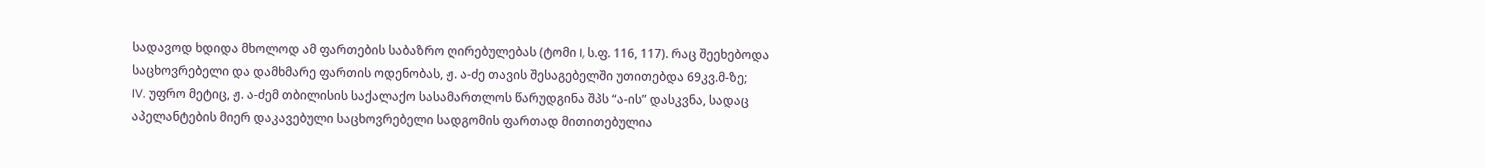სადავოდ ხდიდა მხოლოდ ამ ფართების საბაზრო ღირებულებას (ტომი I, ს.ფ. 116, 117). რაც შეეხებოდა საცხოვრებელი და დამხმარე ფართის ოდენობას, ჟ. ა-ძე თავის შესაგებელში უთითებდა 69კვ.მ-ზე;
IV. უფრო მეტიც, ჟ. ა-ძემ თბილისის საქალაქო სასამართლოს წარუდგინა შპს “ა-ის” დასკვნა, სადაც აპელანტების მიერ დაკავებული საცხოვრებელი სადგომის ფართად მითითებულია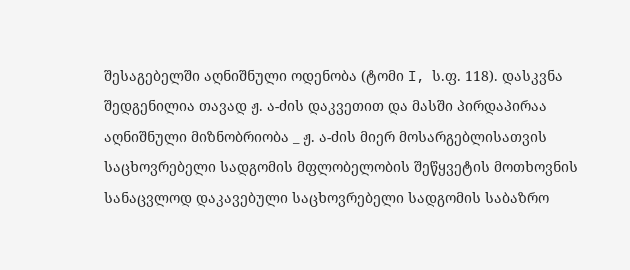შესაგებელში აღნიშნული ოდენობა (ტომი I, ს.ფ. 118). დასკვნა შედგენილია თავად ჟ. ა-ძის დაკვეთით და მასში პირდაპირაა აღნიშნული მიზნობრიობა _ ჟ. ა-ძის მიერ მოსარგებლისათვის საცხოვრებელი სადგომის მფლობელობის შეწყვეტის მოთხოვნის სანაცვლოდ დაკავებული საცხოვრებელი სადგომის საბაზრო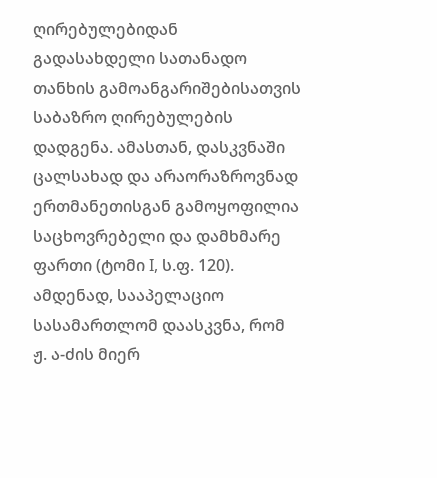ღირებულებიდან გადასახდელი სათანადო თანხის გამოანგარიშებისათვის საბაზრო ღირებულების დადგენა. ამასთან, დასკვნაში ცალსახად და არაორაზროვნად ერთმანეთისგან გამოყოფილია საცხოვრებელი და დამხმარე ფართი (ტომი I, ს.ფ. 120).
ამდენად, სააპელაციო სასამართლომ დაასკვნა, რომ ჟ. ა-ძის მიერ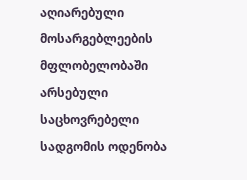აღიარებული მოსარგებლეების მფლობელობაში არსებული საცხოვრებელი სადგომის ოდენობა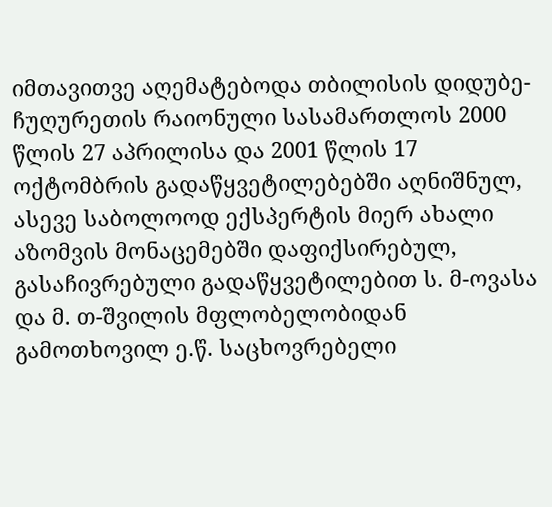იმთავითვე აღემატებოდა თბილისის დიდუბე-ჩუღურეთის რაიონული სასამართლოს 2000 წლის 27 აპრილისა და 2001 წლის 17 ოქტომბრის გადაწყვეტილებებში აღნიშნულ, ასევე საბოლოოდ ექსპერტის მიერ ახალი აზომვის მონაცემებში დაფიქსირებულ, გასაჩივრებული გადაწყვეტილებით ს. მ-ოვასა და მ. თ-შვილის მფლობელობიდან გამოთხოვილ ე.წ. საცხოვრებელი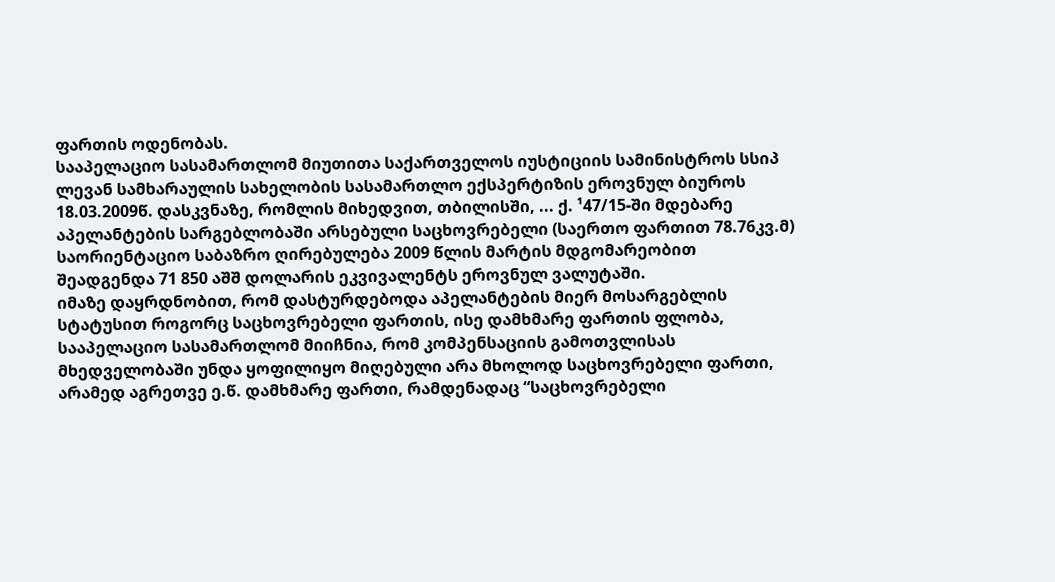ფართის ოდენობას.
სააპელაციო სასამართლომ მიუთითა საქართველოს იუსტიციის სამინისტროს სსიპ ლევან სამხარაულის სახელობის სასამართლო ექსპერტიზის ეროვნულ ბიუროს 18.03.2009წ. დასკვნაზე, რომლის მიხედვით, თბილისში, ... ქ. ¹47/15-ში მდებარე აპელანტების სარგებლობაში არსებული საცხოვრებელი (საერთო ფართით 78.76კვ.მ) საორიენტაციო საბაზრო ღირებულება 2009 წლის მარტის მდგომარეობით შეადგენდა 71 850 აშშ დოლარის ეკვივალენტს ეროვნულ ვალუტაში.
იმაზე დაყრდნობით, რომ დასტურდებოდა აპელანტების მიერ მოსარგებლის სტატუსით როგორც საცხოვრებელი ფართის, ისე დამხმარე ფართის ფლობა, სააპელაციო სასამართლომ მიიჩნია, რომ კომპენსაციის გამოთვლისას მხედველობაში უნდა ყოფილიყო მიღებული არა მხოლოდ საცხოვრებელი ფართი, არამედ აგრეთვე ე.წ. დამხმარე ფართი, რამდენადაც “საცხოვრებელი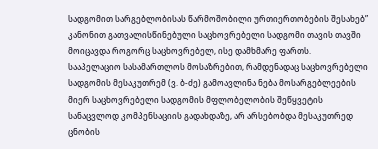სადგომით სარგებლობისას წარმოშობილი ურთიერთობების შესახებ” კანონით გათვალისწინებული საცხოვრებელი სადგომი თავის თავში მოიცავდა როგორც საცხოვრებელ, ისე დამხმარე ფართს.
სააპელაციო სასამართლოს მოსაზრებით, რამდენადაც საცხოვრებელი სადგომის მესაკუთრემ (ვ. ბ-ძე) გამოავლინა ნება მოსარგებლეების მიერ საცხოვრებელი სადგომის მფლობელობის შეწყვეტის სანაცვლოდ კომპენსაციის გადახდაზე, არ არსებობდა მესაკუთრედ ცნობის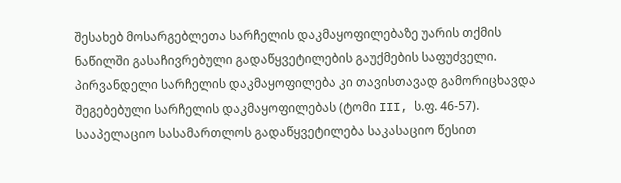შესახებ მოსარგებლეთა სარჩელის დაკმაყოფილებაზე უარის თქმის ნაწილში გასაჩივრებული გადაწყვეტილების გაუქმების საფუძველი. პირვანდელი სარჩელის დაკმაყოფილება კი თავისთავად გამორიცხავდა შეგებებული სარჩელის დაკმაყოფილებას (ტომი III, ს.ფ. 46-57).
სააპელაციო სასამართლოს გადაწყვეტილება საკასაციო წესით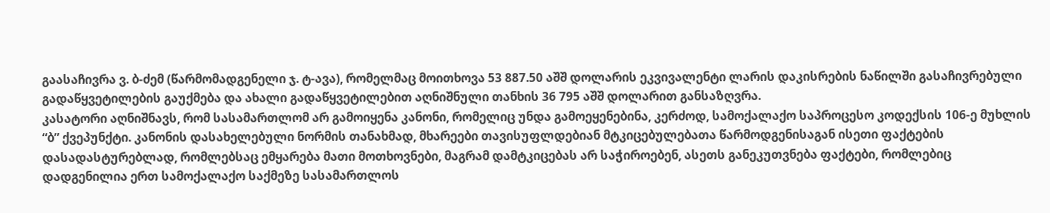გაასაჩივრა ვ. ბ-ძემ (წარმომადგენელი ჯ. ტ-ავა), რომელმაც მოითხოვა 53 887.50 აშშ დოლარის ეკვივალენტი ლარის დაკისრების ნაწილში გასაჩივრებული გადაწყვეტილების გაუქმება და ახალი გადაწყვეტილებით აღნიშნული თანხის 36 795 აშშ დოლარით განსაზღვრა.
კასატორი აღნიშნავს, რომ სასამართლომ არ გამოიყენა კანონი, რომელიც უნდა გამოეყენებინა, კერძოდ, სამოქალაქო საპროცესო კოდექსის 106-ე მუხლის “ბ” ქვეპუნქტი. კანონის დასახელებული ნორმის თანახმად, მხარეები თავისუფლდებიან მტკიცებულებათა წარმოდგენისაგან ისეთი ფაქტების დასადასტურებლად, რომლებსაც ემყარება მათი მოთხოვნები, მაგრამ დამტკიცებას არ საჭიროებენ, ასეთს განეკუთვნება ფაქტები, რომლებიც დადგენილია ერთ სამოქალაქო საქმეზე სასამართლოს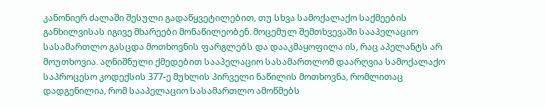კანონიერ ძალაში შესული გადაწყვეტილებით, თუ სხვა სამოქალაქო საქმეების განხილვისას იგივე მხარეები მონაწილეობენ. მოცემულ შემთხვევაში სააპელაციო სასამართლო გასცდა მოთხოვნის ფარგლებს და დააკმაყოფილა ის, რაც აპელანტს არ მოუთხოვია. აღნიშნული ქმედებით სააპელაციო სასამართლომ დაარღვია სამოქალაქო საპროცესო კოდექსის 377-ე მუხლის პირველი ნაწილის მოთხოვნა, რომლითაც დადგენილია, რომ სააპელაციო სასამართლო ამოწმებს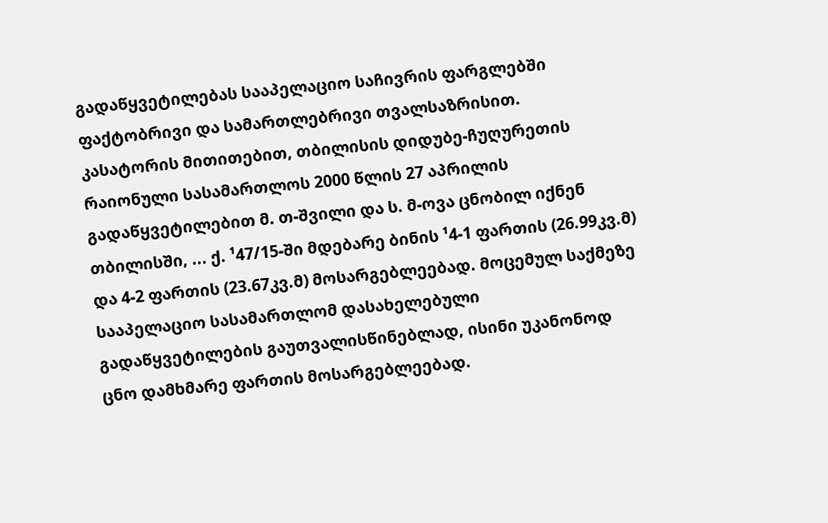გადაწყვეტილებას სააპელაციო საჩივრის ფარგლებში ფაქტობრივი და სამართლებრივი თვალსაზრისით.
კასატორის მითითებით, თბილისის დიდუბე-ჩუღურეთის რაიონული სასამართლოს 2000 წლის 27 აპრილის გადაწყვეტილებით მ. თ-შვილი და ს. მ-ოვა ცნობილ იქნენ თბილისში, ... ქ. ¹47/15-ში მდებარე ბინის ¹4-1 ფართის (26.99კვ.მ) და 4-2 ფართის (23.67კვ.მ) მოსარგებლეებად. მოცემულ საქმეზე სააპელაციო სასამართლომ დასახელებული გადაწყვეტილების გაუთვალისწინებლად, ისინი უკანონოდ ცნო დამხმარე ფართის მოსარგებლეებად.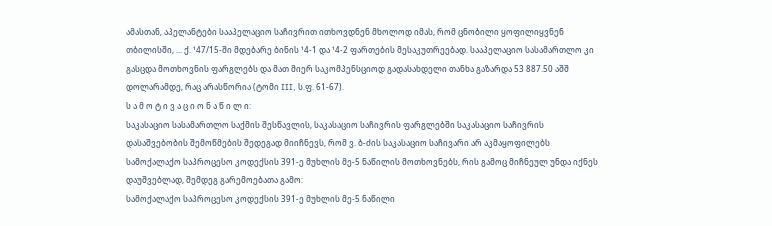ამასთან, აპელანტები სააპელაციო საჩივრით ითხოვდნენ მხოლოდ იმას, რომ ცნობილი ყოფილიყვნენ თბილისში, ... ქ. ¹47/15-ში მდებარე ბინის ¹4-1 და ¹4-2 ფართების მესაკუთრეებად. სააპელაციო სასამართლო კი გასცდა მოთხოვნის ფარგლებს და მათ მიერ საკომპენსციოდ გადასახდელი თანხა გაზარდა 53 887.50 აშშ დოლარამდე, რაც არასწორია (ტომი III, ს.ფ. 61-67).
ს ა მ ო ტ ი ვ ა ც ი ო ნ ა წ ი ლ ი:
საკასაციო სასამართლო საქმის შესწავლის, საკასაციო საჩივრის ფარგლებში საკასაციო საჩივრის დასაშვებობის შემოწმების შედეგად მიიჩნევს, რომ ვ. ბ-ძის საკასაციო საჩივარი არ აკმაყოფილებს სამოქალაქო საპროცესო კოდექსის 391-ე მუხლის მე-5 ნაწილის მოთხოვნებს, რის გამოც მიჩნეულ უნდა იქნეს დაუშვებლად, შემდეგ გარემოებათა გამო:
სამოქალაქო საპროცესო კოდექსის 391-ე მუხლის მე-5 ნაწილი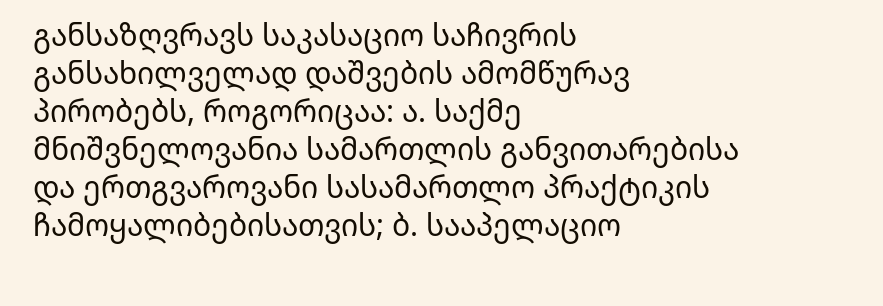განსაზღვრავს საკასაციო საჩივრის განსახილველად დაშვების ამომწურავ პირობებს, როგორიცაა: ა. საქმე მნიშვნელოვანია სამართლის განვითარებისა და ერთგვაროვანი სასამართლო პრაქტიკის ჩამოყალიბებისათვის; ბ. სააპელაციო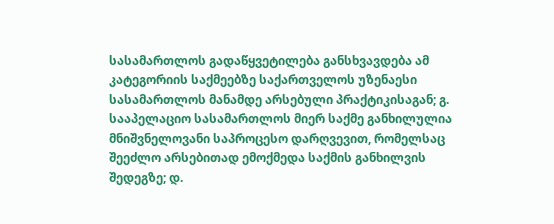სასამართლოს გადაწყვეტილება განსხვავდება ამ კატეგორიის საქმეებზე საქართველოს უზენაესი სასამართლოს მანამდე არსებული პრაქტიკისაგან; გ. სააპელაციო სასამართლოს მიერ საქმე განხილულია მნიშვნელოვანი საპროცესო დარღვევით, რომელსაც შეეძლო არსებითად ემოქმედა საქმის განხილვის შედეგზე; დ.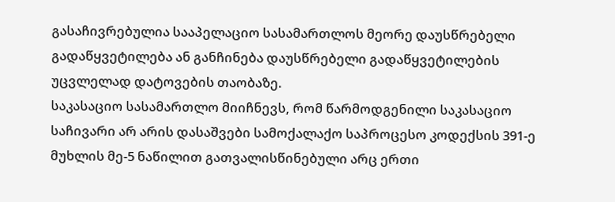გასაჩივრებულია სააპელაციო სასამართლოს მეორე დაუსწრებელი გადაწყვეტილება ან განჩინება დაუსწრებელი გადაწყვეტილების უცვლელად დატოვების თაობაზე.
საკასაციო სასამართლო მიიჩნევს, რომ წარმოდგენილი საკასაციო საჩივარი არ არის დასაშვები სამოქალაქო საპროცესო კოდექსის 391-ე მუხლის მე-5 ნაწილით გათვალისწინებული არც ერთი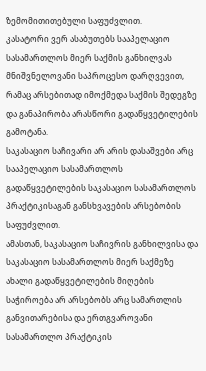ზემომითითებული საფუძვლით.
კასატორი ვერ ასაბუთებს სააპელაციო სასამართლოს მიერ საქმის განხილვას მნიშვნელოვანი საპროცესო დარღვევით, რამაც არსებითად იმოქმედა საქმის შედეგზე და განაპირობა არასწორი გადაწყვეტილების გამოტანა.
საკასაციო საჩივარი არ არის დასაშვები არც სააპელაციო სასამართლოს გადაწყვეტილების საკასაციო სასამართლოს პრაქტიკისაგან განსხვავების არსებობის საფუძვლით.
ამასთან, საკასაციო საჩივრის განხილვისა და საკასაციო სასამართლოს მიერ საქმეზე ახალი გადაწყვეტილების მიღების საჭიროება არ არსებობს არც სამართლის განვითარებისა და ერთგვაროვანი სასამართლო პრაქტიკის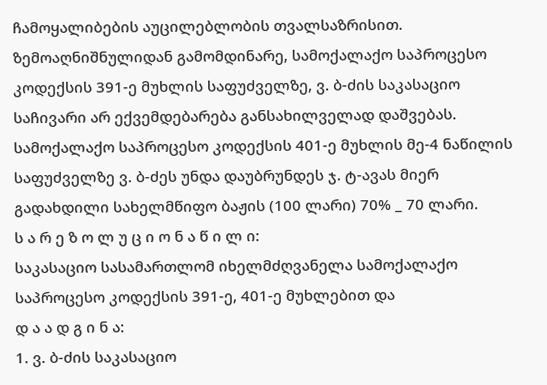ჩამოყალიბების აუცილებლობის თვალსაზრისით.
ზემოაღნიშნულიდან გამომდინარე, სამოქალაქო საპროცესო კოდექსის 391-ე მუხლის საფუძველზე, ვ. ბ-ძის საკასაციო საჩივარი არ ექვემდებარება განსახილველად დაშვებას.
სამოქალაქო საპროცესო კოდექსის 401-ე მუხლის მე-4 ნაწილის საფუძველზე ვ. ბ-ძეს უნდა დაუბრუნდეს ჯ. ტ-ავას მიერ გადახდილი სახელმწიფო ბაჟის (100 ლარი) 70% _ 70 ლარი.
ს ა რ ე ზ ო ლ უ ც ი ო ნ ა წ ი ლ ი:
საკასაციო სასამართლომ იხელმძღვანელა სამოქალაქო საპროცესო კოდექსის 391-ე, 401-ე მუხლებით და
დ ა ა დ გ ი ნ ა:
1. ვ. ბ-ძის საკასაციო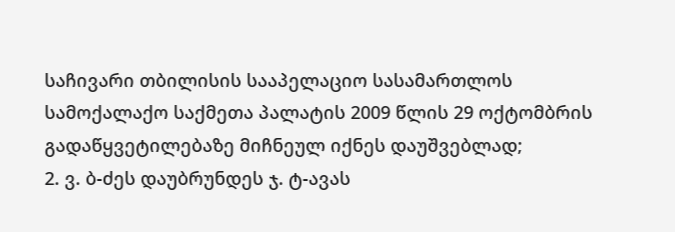საჩივარი თბილისის სააპელაციო სასამართლოს სამოქალაქო საქმეთა პალატის 2009 წლის 29 ოქტომბრის გადაწყვეტილებაზე მიჩნეულ იქნეს დაუშვებლად;
2. ვ. ბ-ძეს დაუბრუნდეს ჯ. ტ-ავას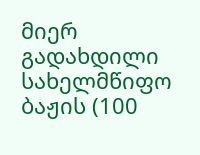მიერ გადახდილი სახელმწიფო ბაჟის (100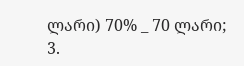ლარი) 70% _ 70 ლარი;
3.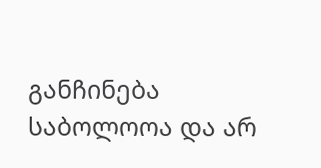განჩინება საბოლოოა და არ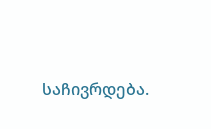საჩივრდება.